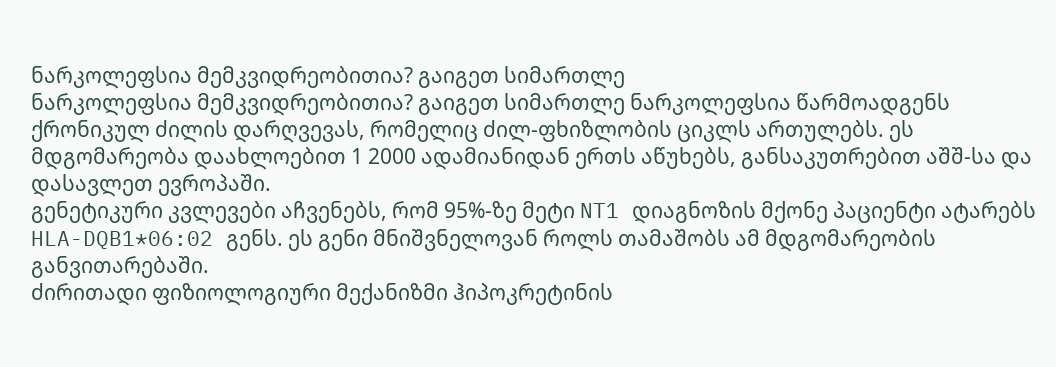ნარკოლეფსია მემკვიდრეობითია? გაიგეთ სიმართლე
ნარკოლეფსია მემკვიდრეობითია? გაიგეთ სიმართლე ნარკოლეფსია წარმოადგენს ქრონიკულ ძილის დარღვევას, რომელიც ძილ-ფხიზლობის ციკლს ართულებს. ეს მდგომარეობა დაახლოებით 1 2000 ადამიანიდან ერთს აწუხებს, განსაკუთრებით აშშ-სა და დასავლეთ ევროპაში.
გენეტიკური კვლევები აჩვენებს, რომ 95%-ზე მეტი NT1 დიაგნოზის მქონე პაციენტი ატარებს HLA-DQB1*06:02 გენს. ეს გენი მნიშვნელოვან როლს თამაშობს ამ მდგომარეობის განვითარებაში.
ძირითადი ფიზიოლოგიური მექანიზმი ჰიპოკრეტინის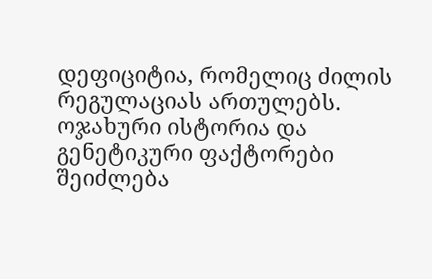დეფიციტია, რომელიც ძილის რეგულაციას ართულებს. ოჯახური ისტორია და გენეტიკური ფაქტორები შეიძლება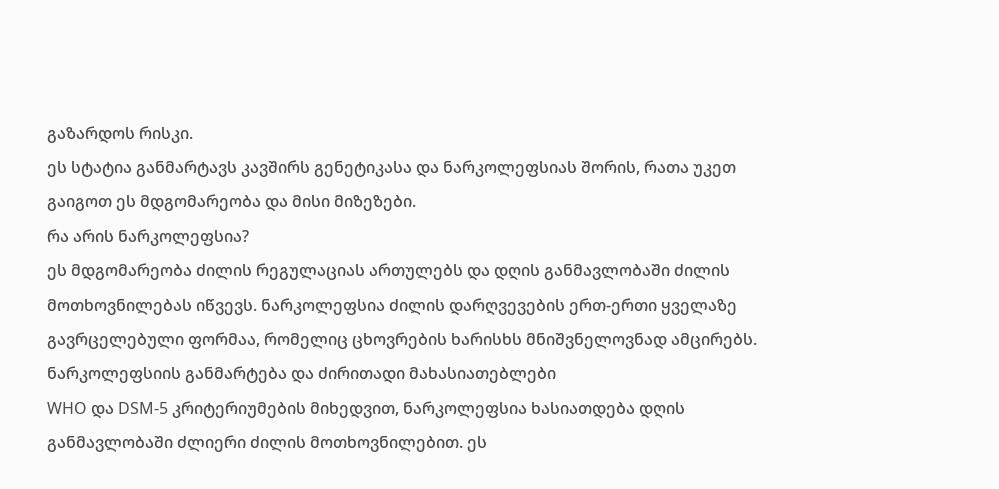გაზარდოს რისკი.
ეს სტატია განმარტავს კავშირს გენეტიკასა და ნარკოლეფსიას შორის, რათა უკეთ გაიგოთ ეს მდგომარეობა და მისი მიზეზები.
რა არის ნარკოლეფსია?
ეს მდგომარეობა ძილის რეგულაციას ართულებს და დღის განმავლობაში ძილის მოთხოვნილებას იწვევს. ნარკოლეფსია ძილის დარღვევების ერთ-ერთი ყველაზე გავრცელებული ფორმაა, რომელიც ცხოვრების ხარისხს მნიშვნელოვნად ამცირებს.
ნარკოლეფსიის განმარტება და ძირითადი მახასიათებლები
WHO და DSM-5 კრიტერიუმების მიხედვით, ნარკოლეფსია ხასიათდება დღის განმავლობაში ძლიერი ძილის მოთხოვნილებით. ეს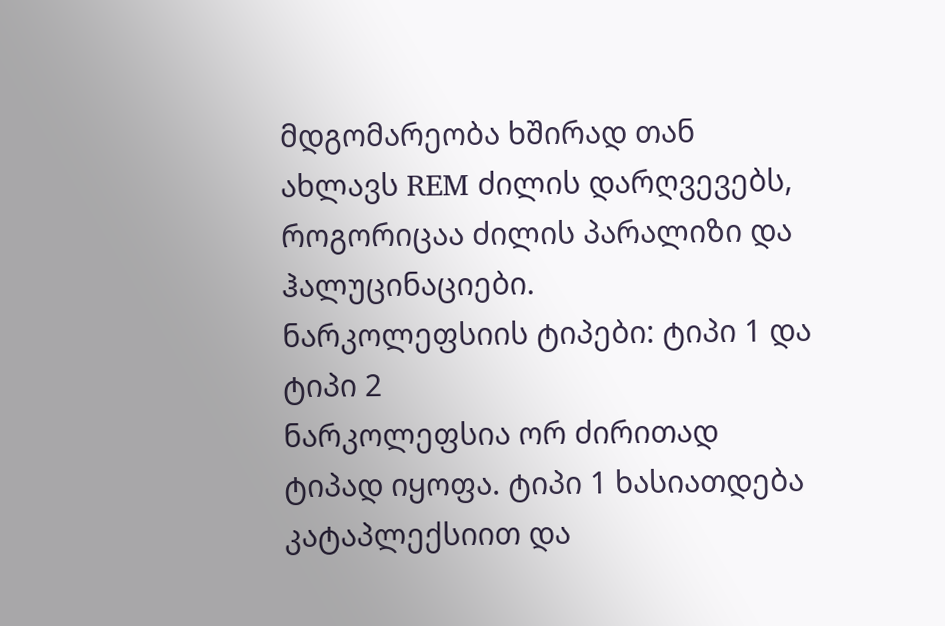მდგომარეობა ხშირად თან ახლავს REM ძილის დარღვევებს, როგორიცაა ძილის პარალიზი და ჰალუცინაციები.
ნარკოლეფსიის ტიპები: ტიპი 1 და ტიპი 2
ნარკოლეფსია ორ ძირითად ტიპად იყოფა. ტიპი 1 ხასიათდება კატაპლექსიით და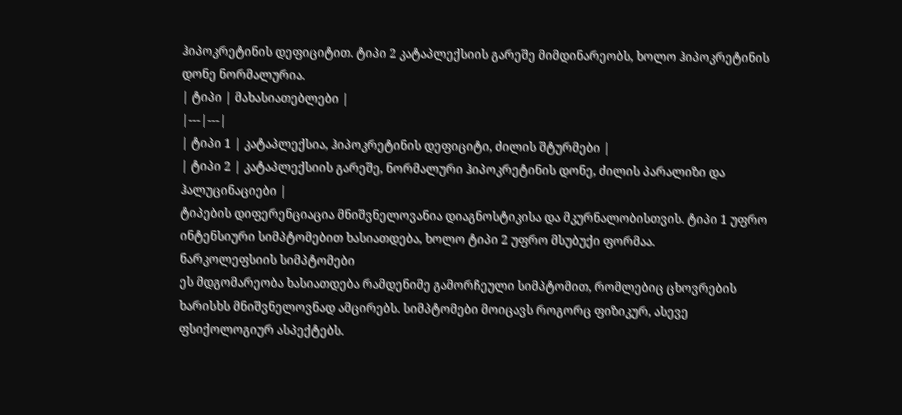ჰიპოკრეტინის დეფიციტით. ტიპი 2 კატაპლექსიის გარეშე მიმდინარეობს, ხოლო ჰიპოკრეტინის დონე ნორმალურია.
| ტიპი | მახასიათებლები |
|---|---|
| ტიპი 1 | კატაპლექსია, ჰიპოკრეტინის დეფიციტი, ძილის შტურმები |
| ტიპი 2 | კატაპლექსიის გარეშე, ნორმალური ჰიპოკრეტინის დონე, ძილის პარალიზი და ჰალუცინაციები |
ტიპების დიფერენციაცია მნიშვნელოვანია დიაგნოსტიკისა და მკურნალობისთვის. ტიპი 1 უფრო ინტენსიური სიმპტომებით ხასიათდება, ხოლო ტიპი 2 უფრო მსუბუქი ფორმაა.
ნარკოლეფსიის სიმპტომები
ეს მდგომარეობა ხასიათდება რამდენიმე გამორჩეული სიმპტომით, რომლებიც ცხოვრების ხარისხს მნიშვნელოვნად ამცირებს. სიმპტომები მოიცავს როგორც ფიზიკურ, ასევე ფსიქოლოგიურ ასპექტებს.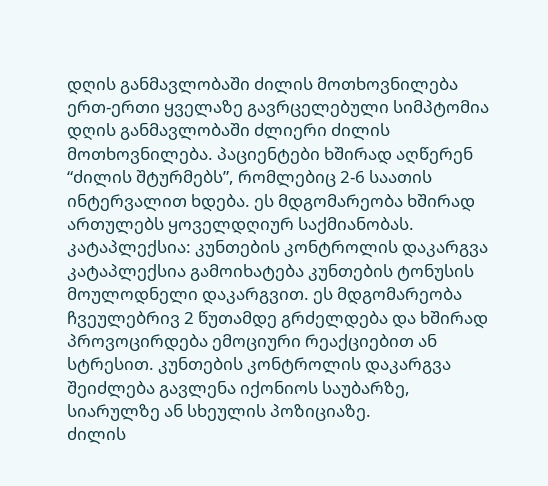დღის განმავლობაში ძილის მოთხოვნილება
ერთ-ერთი ყველაზე გავრცელებული სიმპტომია დღის განმავლობაში ძლიერი ძილის მოთხოვნილება. პაციენტები ხშირად აღწერენ “ძილის შტურმებს”, რომლებიც 2-6 საათის ინტერვალით ხდება. ეს მდგომარეობა ხშირად ართულებს ყოველდღიურ საქმიანობას.
კატაპლექსია: კუნთების კონტროლის დაკარგვა
კატაპლექსია გამოიხატება კუნთების ტონუსის მოულოდნელი დაკარგვით. ეს მდგომარეობა ჩვეულებრივ 2 წუთამდე გრძელდება და ხშირად პროვოცირდება ემოციური რეაქციებით ან სტრესით. კუნთების კონტროლის დაკარგვა შეიძლება გავლენა იქონიოს საუბარზე, სიარულზე ან სხეულის პოზიციაზე.
ძილის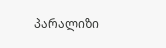პარალიზი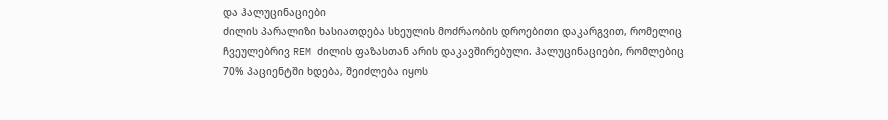და ჰალუცინაციები
ძილის პარალიზი ხასიათდება სხეულის მოძრაობის დროებითი დაკარგვით, რომელიც ჩვეულებრივ REM ძილის ფაზასთან არის დაკავშირებული. ჰალუცინაციები, რომლებიც 70% პაციენტში ხდება, შეიძლება იყოს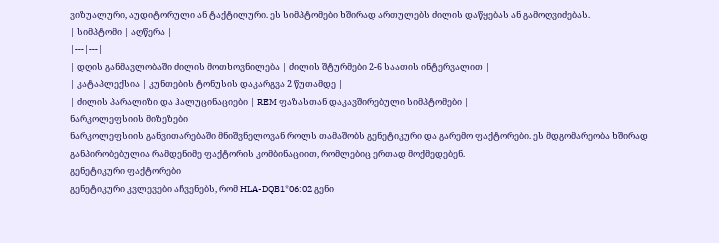ვიზუალური, აუდიტორული ან ტაქტილური. ეს სიმპტომები ხშირად ართულებს ძილის დაწყებას ან გამოღვიძებას.
| სიმპტომი | აღწერა |
|---|---|
| დღის განმავლობაში ძილის მოთხოვნილება | ძილის შტურმები 2-6 საათის ინტერვალით |
| კატაპლექსია | კუნთების ტონუსის დაკარგვა 2 წუთამდე |
| ძილის პარალიზი და ჰალუცინაციები | REM ფაზასთან დაკავშირებული სიმპტომები |
ნარკოლეფსიის მიზეზები
ნარკოლეფსიის განვითარებაში მნიშვნელოვან როლს თამაშობს გენეტიკური და გარემო ფაქტორები. ეს მდგომარეობა ხშირად განპირობებულია რამდენიმე ფაქტორის კომბინაციით, რომლებიც ერთად მოქმედებენ.
გენეტიკური ფაქტორები
გენეტიკური კვლევები აჩვენებს, რომ HLA-DQB1*06:02 გენი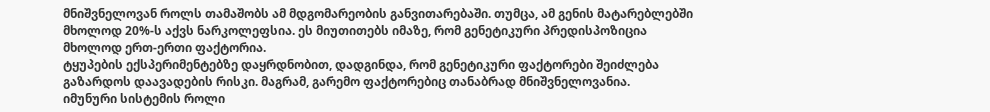მნიშვნელოვან როლს თამაშობს ამ მდგომარეობის განვითარებაში. თუმცა, ამ გენის მატარებლებში მხოლოდ 20%-ს აქვს ნარკოლეფსია. ეს მიუთითებს იმაზე, რომ გენეტიკური პრედისპოზიცია მხოლოდ ერთ-ერთი ფაქტორია.
ტყუპების ექსპერიმენტებზე დაყრდნობით, დადგინდა, რომ გენეტიკური ფაქტორები შეიძლება გაზარდოს დაავადების რისკი. მაგრამ, გარემო ფაქტორებიც თანაბრად მნიშვნელოვანია.
იმუნური სისტემის როლი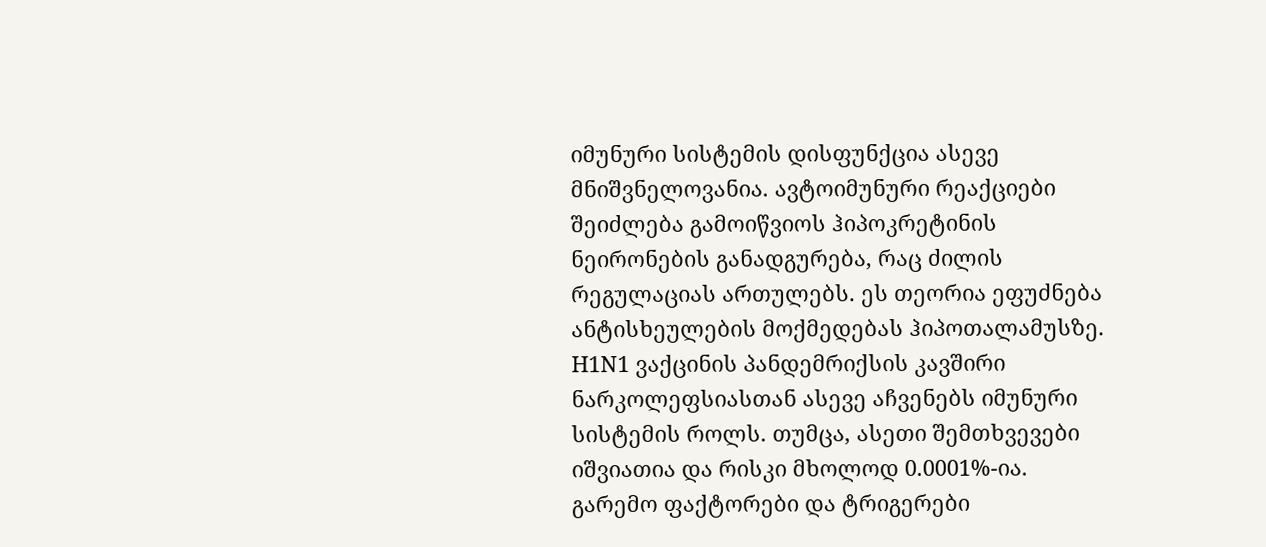იმუნური სისტემის დისფუნქცია ასევე მნიშვნელოვანია. ავტოიმუნური რეაქციები შეიძლება გამოიწვიოს ჰიპოკრეტინის ნეირონების განადგურება, რაც ძილის რეგულაციას ართულებს. ეს თეორია ეფუძნება ანტისხეულების მოქმედებას ჰიპოთალამუსზე.
H1N1 ვაქცინის პანდემრიქსის კავშირი ნარკოლეფსიასთან ასევე აჩვენებს იმუნური სისტემის როლს. თუმცა, ასეთი შემთხვევები იშვიათია და რისკი მხოლოდ 0.0001%-ია.
გარემო ფაქტორები და ტრიგერები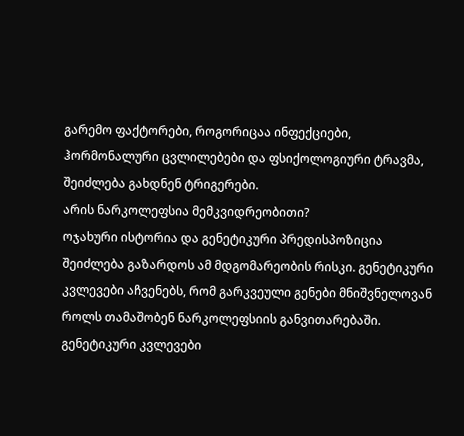გარემო ფაქტორები, როგორიცაა ინფექციები, ჰორმონალური ცვლილებები და ფსიქოლოგიური ტრავმა, შეიძლება გახდნენ ტრიგერები.
არის ნარკოლეფსია მემკვიდრეობითი?
ოჯახური ისტორია და გენეტიკური პრედისპოზიცია შეიძლება გაზარდოს ამ მდგომარეობის რისკი. გენეტიკური კვლევები აჩვენებს, რომ გარკვეული გენები მნიშვნელოვან როლს თამაშობენ ნარკოლეფსიის განვითარებაში.
გენეტიკური კვლევები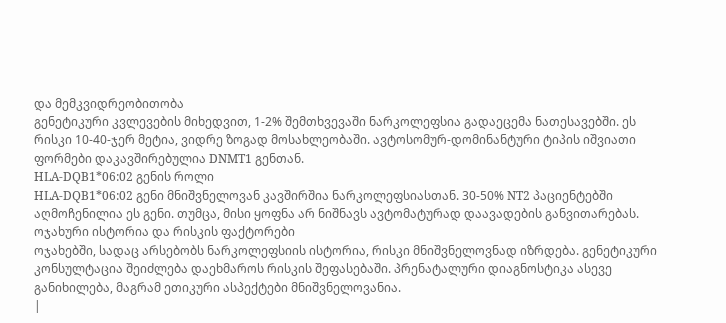და მემკვიდრეობითობა
გენეტიკური კვლევების მიხედვით, 1-2% შემთხვევაში ნარკოლეფსია გადაეცემა ნათესავებში. ეს რისკი 10-40-ჯერ მეტია, ვიდრე ზოგად მოსახლეობაში. ავტოსომურ-დომინანტური ტიპის იშვიათი ფორმები დაკავშირებულია DNMT1 გენთან.
HLA-DQB1*06:02 გენის როლი
HLA-DQB1*06:02 გენი მნიშვნელოვან კავშირშია ნარკოლეფსიასთან. 30-50% NT2 პაციენტებში აღმოჩენილია ეს გენი. თუმცა, მისი ყოფნა არ ნიშნავს ავტომატურად დაავადების განვითარებას.
ოჯახური ისტორია და რისკის ფაქტორები
ოჯახებში, სადაც არსებობს ნარკოლეფსიის ისტორია, რისკი მნიშვნელოვნად იზრდება. გენეტიკური კონსულტაცია შეიძლება დაეხმაროს რისკის შეფასებაში. პრენატალური დიაგნოსტიკა ასევე განიხილება, მაგრამ ეთიკური ასპექტები მნიშვნელოვანია.
|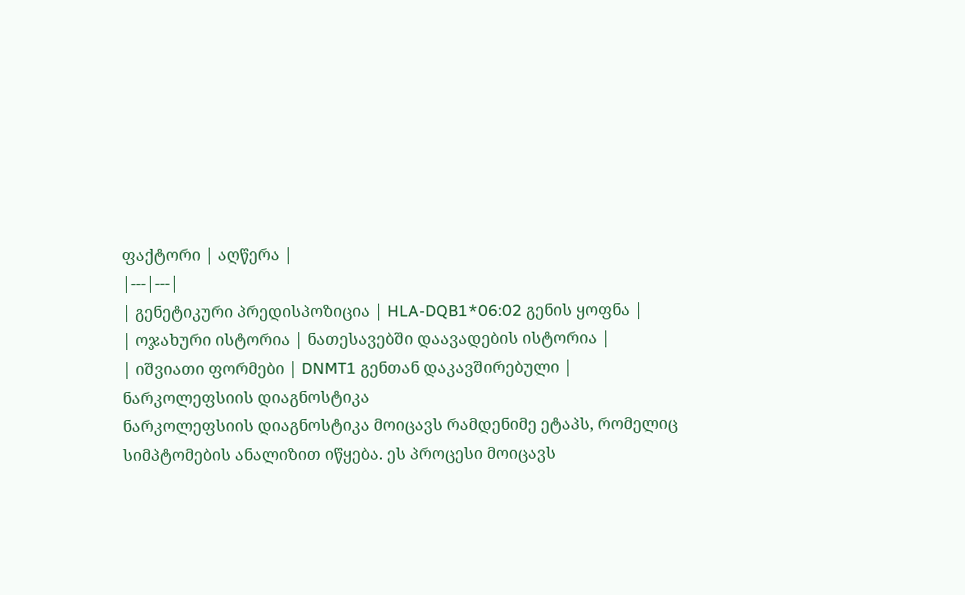ფაქტორი | აღწერა |
|---|---|
| გენეტიკური პრედისპოზიცია | HLA-DQB1*06:02 გენის ყოფნა |
| ოჯახური ისტორია | ნათესავებში დაავადების ისტორია |
| იშვიათი ფორმები | DNMT1 გენთან დაკავშირებული |
ნარკოლეფსიის დიაგნოსტიკა
ნარკოლეფსიის დიაგნოსტიკა მოიცავს რამდენიმე ეტაპს, რომელიც სიმპტომების ანალიზით იწყება. ეს პროცესი მოიცავს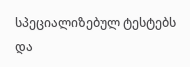სპეციალიზებულ ტესტებს და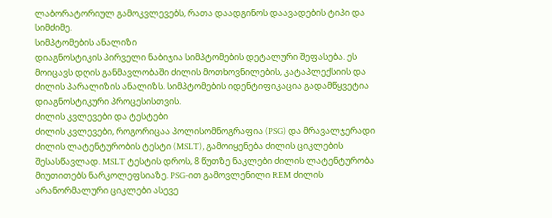ლაბორატორიულ გამოკვლევებს, რათა დაადგინოს დაავადების ტიპი და სიმძიმე.
სიმპტომების ანალიზი
დიაგნოსტიკის პირველი ნაბიჯია სიმპტომების დეტალური შეფასება. ეს მოიცავს დღის განმავლობაში ძილის მოთხოვნილების, კატაპლექსიის და ძილის პარალიზის ანალიზს. სიმპტომების იდენტიფიკაცია გადამწყვეტია დიაგნოსტიკური პროცესისთვის.
ძილის კვლევები და ტესტები
ძილის კვლევები, როგორიცაა პოლისომნოგრაფია (PSG) და მრავალჯერადი ძილის ლატენტურობის ტესტი (MSLT), გამოიყენება ძილის ციკლების შესასწავლად. MSLT ტესტის დროს, 8 წუთზე ნაკლები ძილის ლატენტურობა მიუთითებს ნარკოლეფსიაზე. PSG-ით გამოვლენილი REM ძილის არანორმალური ციკლები ასევე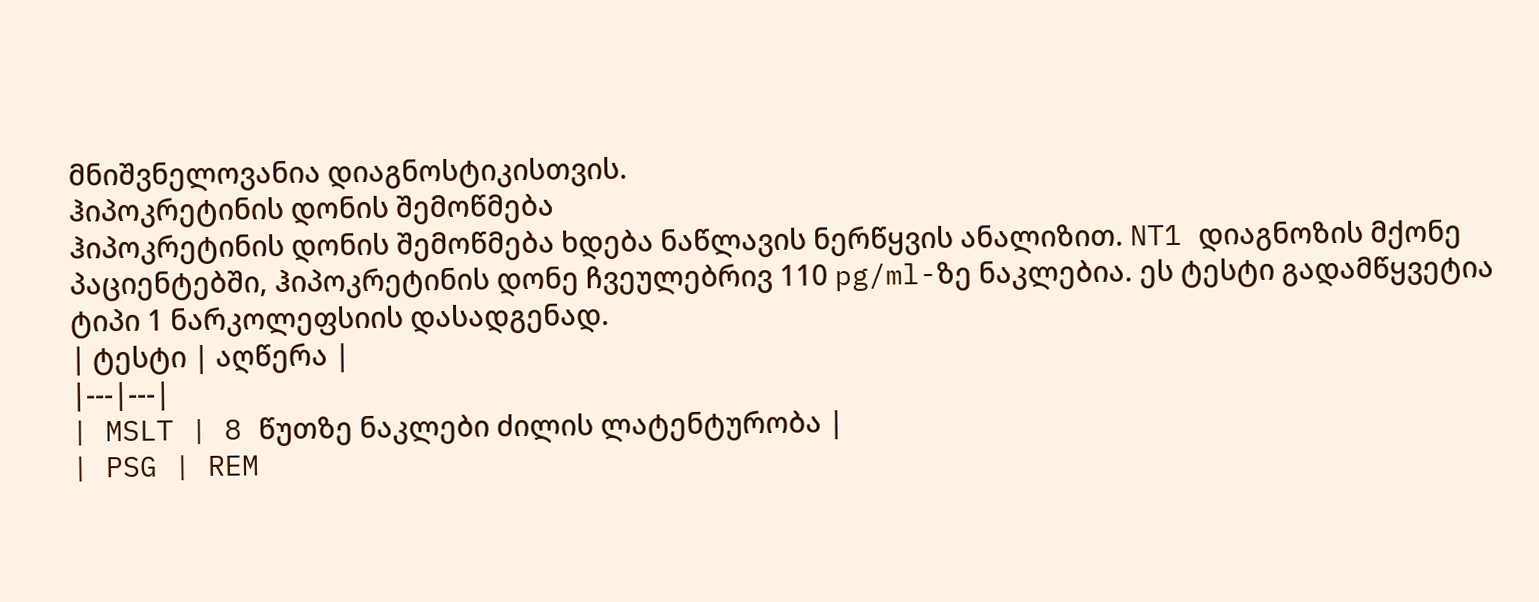მნიშვნელოვანია დიაგნოსტიკისთვის.
ჰიპოკრეტინის დონის შემოწმება
ჰიპოკრეტინის დონის შემოწმება ხდება ნაწლავის ნერწყვის ანალიზით. NT1 დიაგნოზის მქონე პაციენტებში, ჰიპოკრეტინის დონე ჩვეულებრივ 110 pg/ml-ზე ნაკლებია. ეს ტესტი გადამწყვეტია ტიპი 1 ნარკოლეფსიის დასადგენად.
| ტესტი | აღწერა |
|---|---|
| MSLT | 8 წუთზე ნაკლები ძილის ლატენტურობა |
| PSG | REM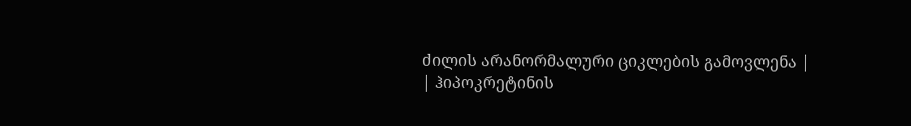ძილის არანორმალური ციკლების გამოვლენა |
| ჰიპოკრეტინის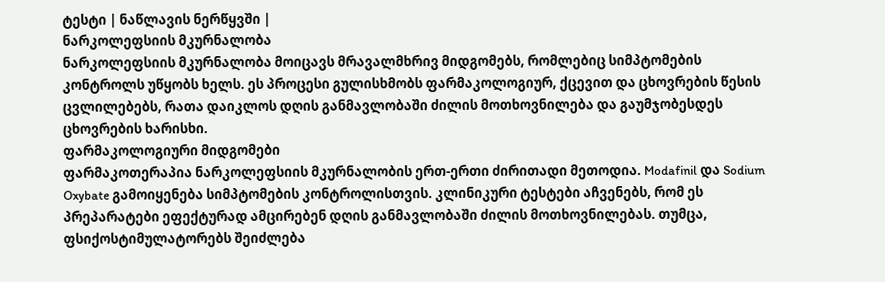ტესტი | ნაწლავის ნერწყვში |
ნარკოლეფსიის მკურნალობა
ნარკოლეფსიის მკურნალობა მოიცავს მრავალმხრივ მიდგომებს, რომლებიც სიმპტომების კონტროლს უწყობს ხელს. ეს პროცესი გულისხმობს ფარმაკოლოგიურ, ქცევით და ცხოვრების წესის ცვლილებებს, რათა დაიკლოს დღის განმავლობაში ძილის მოთხოვნილება და გაუმჯობესდეს ცხოვრების ხარისხი.
ფარმაკოლოგიური მიდგომები
ფარმაკოთერაპია ნარკოლეფსიის მკურნალობის ერთ-ერთი ძირითადი მეთოდია. Modafinil და Sodium Oxybate გამოიყენება სიმპტომების კონტროლისთვის. კლინიკური ტესტები აჩვენებს, რომ ეს პრეპარატები ეფექტურად ამცირებენ დღის განმავლობაში ძილის მოთხოვნილებას. თუმცა, ფსიქოსტიმულატორებს შეიძლება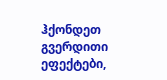ჰქონდეთ გვერდითი ეფექტები,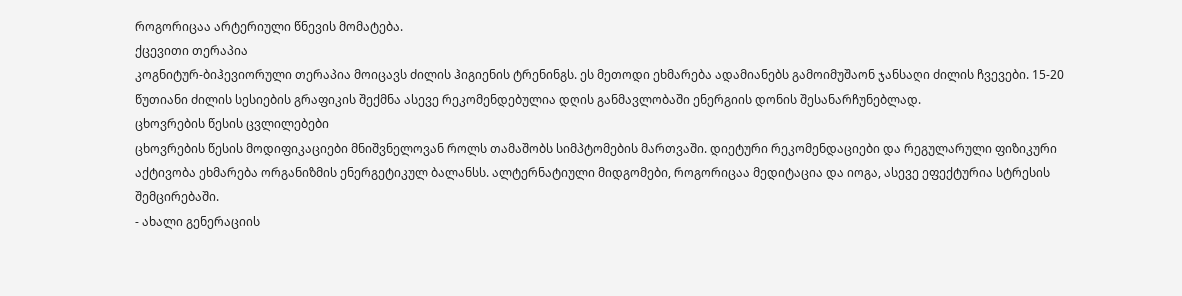როგორიცაა არტერიული წნევის მომატება.
ქცევითი თერაპია
კოგნიტურ-ბიჰევიორული თერაპია მოიცავს ძილის ჰიგიენის ტრენინგს. ეს მეთოდი ეხმარება ადამიანებს გამოიმუშაონ ჯანსაღი ძილის ჩვევები. 15-20 წუთიანი ძილის სესიების გრაფიკის შექმნა ასევე რეკომენდებულია დღის განმავლობაში ენერგიის დონის შესანარჩუნებლად.
ცხოვრების წესის ცვლილებები
ცხოვრების წესის მოდიფიკაციები მნიშვნელოვან როლს თამაშობს სიმპტომების მართვაში. დიეტური რეკომენდაციები და რეგულარული ფიზიკური აქტივობა ეხმარება ორგანიზმის ენერგეტიკულ ბალანსს. ალტერნატიული მიდგომები, როგორიცაა მედიტაცია და იოგა, ასევე ეფექტურია სტრესის შემცირებაში.
- ახალი გენერაციის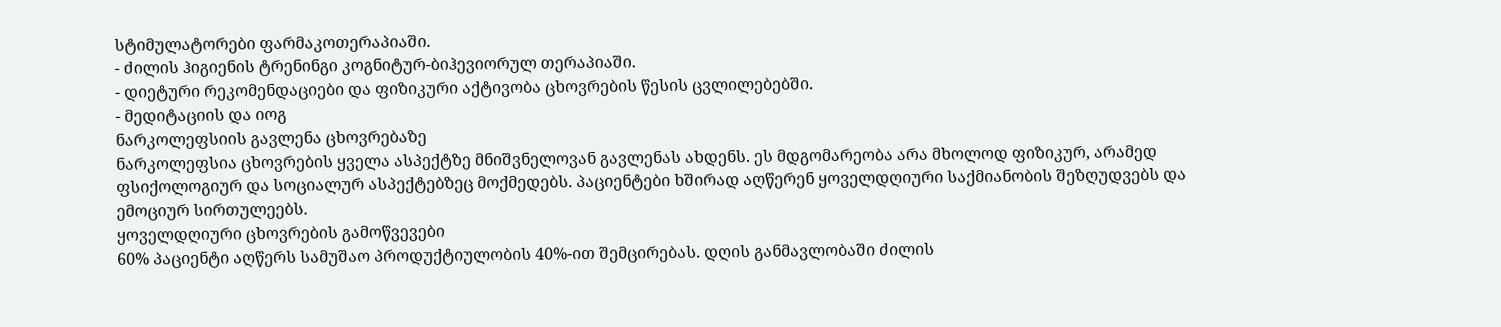სტიმულატორები ფარმაკოთერაპიაში.
- ძილის ჰიგიენის ტრენინგი კოგნიტურ-ბიჰევიორულ თერაპიაში.
- დიეტური რეკომენდაციები და ფიზიკური აქტივობა ცხოვრების წესის ცვლილებებში.
- მედიტაციის და იოგ
ნარკოლეფსიის გავლენა ცხოვრებაზე
ნარკოლეფსია ცხოვრების ყველა ასპექტზე მნიშვნელოვან გავლენას ახდენს. ეს მდგომარეობა არა მხოლოდ ფიზიკურ, არამედ ფსიქოლოგიურ და სოციალურ ასპექტებზეც მოქმედებს. პაციენტები ხშირად აღწერენ ყოველდღიური საქმიანობის შეზღუდვებს და ემოციურ სირთულეებს.
ყოველდღიური ცხოვრების გამოწვევები
60% პაციენტი აღწერს სამუშაო პროდუქტიულობის 40%-ით შემცირებას. დღის განმავლობაში ძილის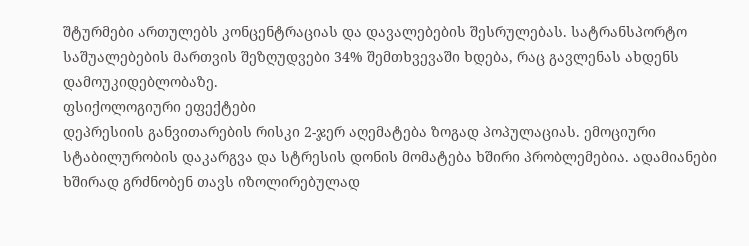შტურმები ართულებს კონცენტრაციას და დავალებების შესრულებას. სატრანსპორტო საშუალებების მართვის შეზღუდვები 34% შემთხვევაში ხდება, რაც გავლენას ახდენს დამოუკიდებლობაზე.
ფსიქოლოგიური ეფექტები
დეპრესიის განვითარების რისკი 2-ჯერ აღემატება ზოგად პოპულაციას. ემოციური სტაბილურობის დაკარგვა და სტრესის დონის მომატება ხშირი პრობლემებია. ადამიანები ხშირად გრძნობენ თავს იზოლირებულად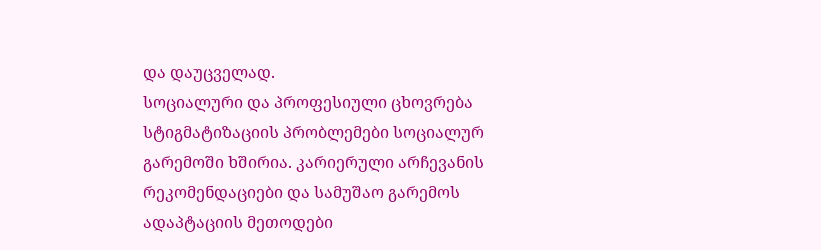და დაუცველად.
სოციალური და პროფესიული ცხოვრება
სტიგმატიზაციის პრობლემები სოციალურ გარემოში ხშირია. კარიერული არჩევანის რეკომენდაციები და სამუშაო გარემოს ადაპტაციის მეთოდები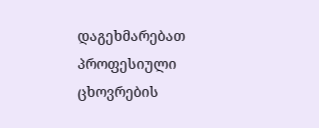დაგეხმარებათ პროფესიული ცხოვრების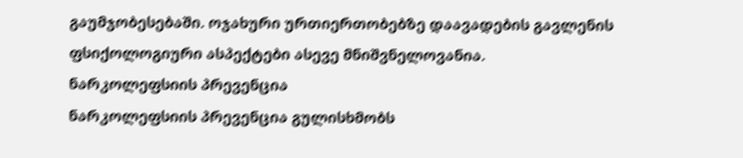გაუმჯობესებაში. ოჯახური ურთიერთობებზე დაავადების გავლენის ფსიქოლოგიური ასპექტები ასევე მნიშვნელოვანია.
ნარკოლეფსიის პრევენცია
ნარკოლეფსიის პრევენცია გულისხმობს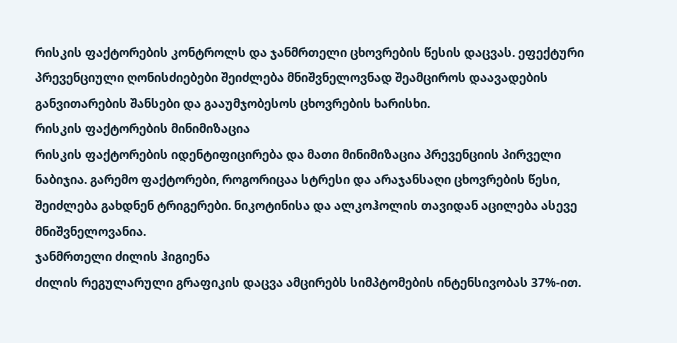რისკის ფაქტორების კონტროლს და ჯანმრთელი ცხოვრების წესის დაცვას. ეფექტური პრევენციული ღონისძიებები შეიძლება მნიშვნელოვნად შეამციროს დაავადების განვითარების შანსები და გააუმჯობესოს ცხოვრების ხარისხი.
რისკის ფაქტორების მინიმიზაცია
რისკის ფაქტორების იდენტიფიცირება და მათი მინიმიზაცია პრევენციის პირველი ნაბიჯია. გარემო ფაქტორები, როგორიცაა სტრესი და არაჯანსაღი ცხოვრების წესი, შეიძლება გახდნენ ტრიგერები. ნიკოტინისა და ალკოჰოლის თავიდან აცილება ასევე მნიშვნელოვანია.
ჯანმრთელი ძილის ჰიგიენა
ძილის რეგულარული გრაფიკის დაცვა ამცირებს სიმპტომების ინტენსივობას 37%-ით.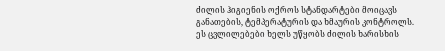ძილის ჰიგიენის ოქროს სტანდარტები მოიცავს განათების, ტემპერატურის და ხმაურის კონტროლს. ეს ცვლილებები ხელს უწყობს ძილის ხარისხის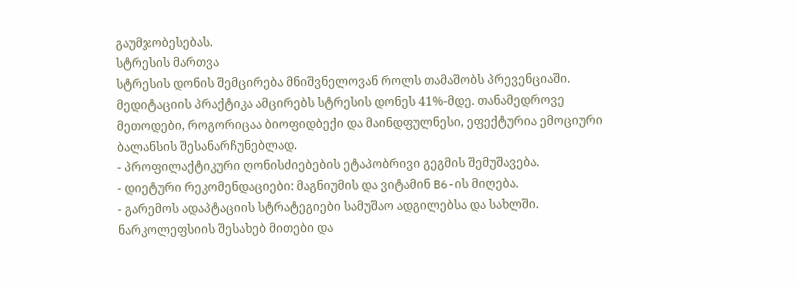გაუმჯობესებას.
სტრესის მართვა
სტრესის დონის შემცირება მნიშვნელოვან როლს თამაშობს პრევენციაში. მედიტაციის პრაქტიკა ამცირებს სტრესის დონეს 41%-მდე. თანამედროვე მეთოდები, როგორიცაა ბიოფიდბექი და მაინდფულნესი, ეფექტურია ემოციური ბალანსის შესანარჩუნებლად.
- პროფილაქტიკური ღონისძიებების ეტაპობრივი გეგმის შემუშავება.
- დიეტური რეკომენდაციები: მაგნიუმის და ვიტამინ B6-ის მიღება.
- გარემოს ადაპტაციის სტრატეგიები სამუშაო ადგილებსა და სახლში.
ნარკოლეფსიის შესახებ მითები და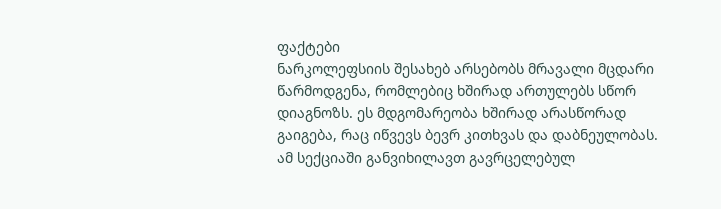ფაქტები
ნარკოლეფსიის შესახებ არსებობს მრავალი მცდარი წარმოდგენა, რომლებიც ხშირად ართულებს სწორ დიაგნოზს. ეს მდგომარეობა ხშირად არასწორად გაიგება, რაც იწვევს ბევრ კითხვას და დაბნეულობას. ამ სექციაში განვიხილავთ გავრცელებულ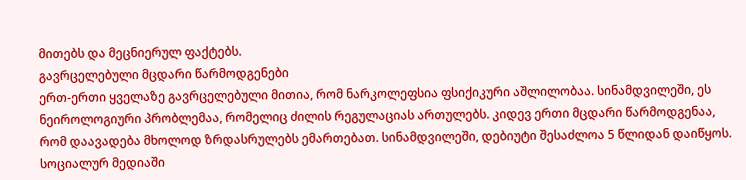მითებს და მეცნიერულ ფაქტებს.
გავრცელებული მცდარი წარმოდგენები
ერთ-ერთი ყველაზე გავრცელებული მითია, რომ ნარკოლეფსია ფსიქიკური აშლილობაა. სინამდვილეში, ეს ნეიროლოგიური პრობლემაა, რომელიც ძილის რეგულაციას ართულებს. კიდევ ერთი მცდარი წარმოდგენაა, რომ დაავადება მხოლოდ ზრდასრულებს ემართებათ. სინამდვილეში, დებიუტი შესაძლოა 5 წლიდან დაიწყოს.
სოციალურ მედიაში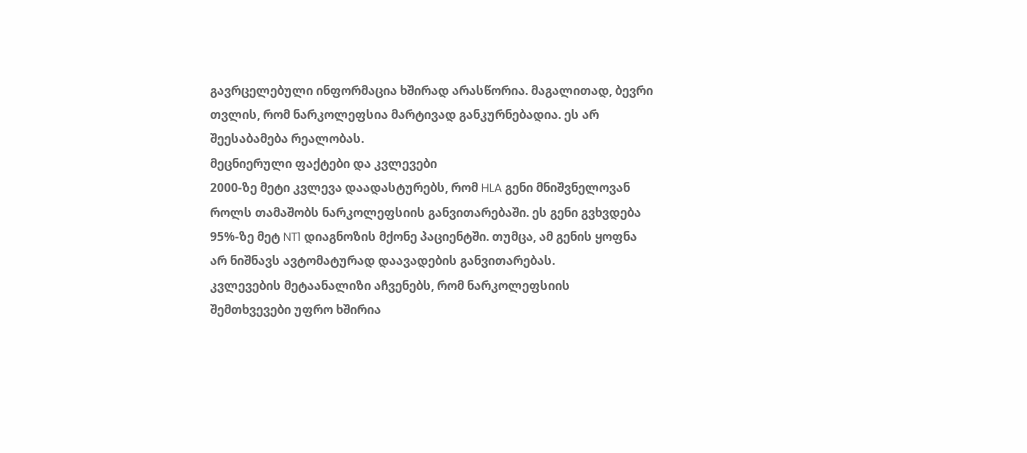გავრცელებული ინფორმაცია ხშირად არასწორია. მაგალითად, ბევრი თვლის, რომ ნარკოლეფსია მარტივად განკურნებადია. ეს არ შეესაბამება რეალობას.
მეცნიერული ფაქტები და კვლევები
2000-ზე მეტი კვლევა დაადასტურებს, რომ HLA გენი მნიშვნელოვან როლს თამაშობს ნარკოლეფსიის განვითარებაში. ეს გენი გვხვდება 95%-ზე მეტ NT1 დიაგნოზის მქონე პაციენტში. თუმცა, ამ გენის ყოფნა არ ნიშნავს ავტომატურად დაავადების განვითარებას.
კვლევების მეტაანალიზი აჩვენებს, რომ ნარკოლეფსიის შემთხვევები უფრო ხშირია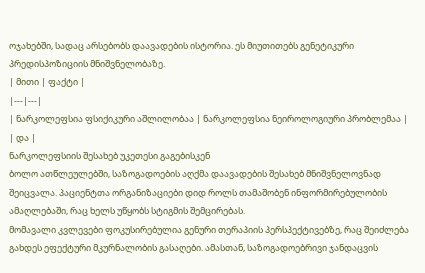ოჯახებში, სადაც არსებობს დაავადების ისტორია. ეს მიუთითებს გენეტიკური პრედისპოზიციის მნიშვნელობაზე.
| მითი | ფაქტი |
|---|---|
| ნარკოლეფსია ფსიქიკური აშლილობაა | ნარკოლეფსია ნეიროლოგიური პრობლემაა |
| და |
ნარკოლეფსიის შესახებ უკეთესი გაგებისკენ
ბოლო ათწლეულებში, საზოგადოების აღქმა დაავადების შესახებ მნიშვნელოვნად შეიცვალა. პაციენტთა ორგანიზაციები დიდ როლს თამაშობენ ინფორმირებულობის ამაღლებაში, რაც ხელს უწყობს სტიგმის შემცირებას.
მომავალი კვლევები ფოკუსირებულია გენური თერაპიის პერსპექტივებზე, რაც შეიძლება გახდეს ეფექტური მკურნალობის გასაღები. ამასთან, საზოგადოებრივი ჯანდაცვის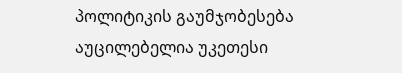პოლიტიკის გაუმჯობესება აუცილებელია უკეთესი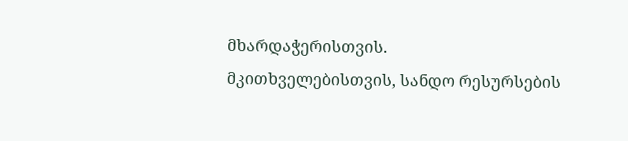მხარდაჭერისთვის.
მკითხველებისთვის, სანდო რესურსების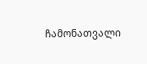ჩამონათვალი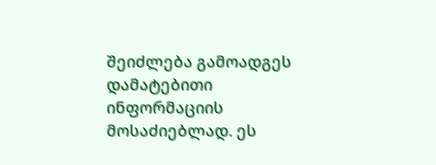შეიძლება გამოადგეს დამატებითი ინფორმაციის მოსაძიებლად. ეს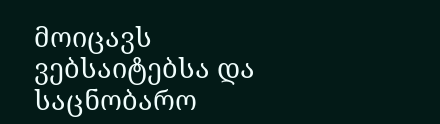მოიცავს ვებსაიტებსა და საცნობარო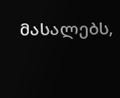მასალებს,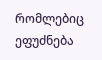რომლებიც ეფუძნება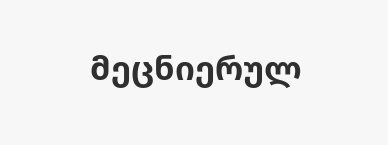მეცნიერულ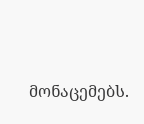მონაცემებს.